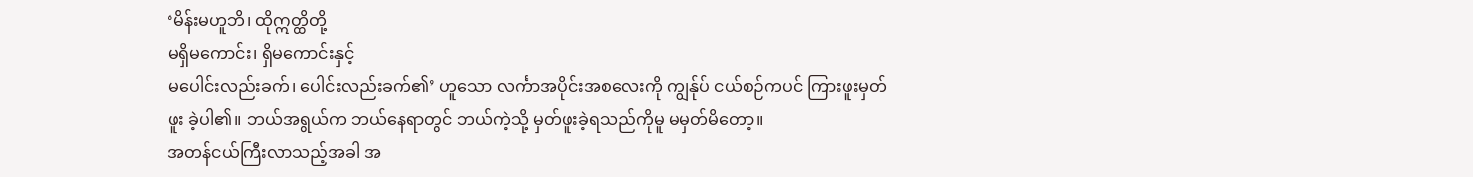‘မိန်းမဟူဘိ၊ ထိုဣတ္ထိတို့
မရှိမကောင်း၊ ရှိမကောင်းနှင့်
မပေါင်းလည်းခက်၊ ပေါင်းလည်းခက်၏’ ဟူသော လင်္ကာအပိုင်းအစလေးကို ကျွန်ုပ် ငယ်စဉ်ကပင် ကြားဖူးမှတ်ဖူး ခဲ့ပါ၏။ ဘယ်အရွယ်က ဘယ်နေရာတွင် ဘယ်ကဲ့သို့ မှတ်ဖူးခဲ့ရသည်ကိုမူ မမှတ်မိတော့။
အတန်ငယ်ကြီးလာသည့်အခါ အ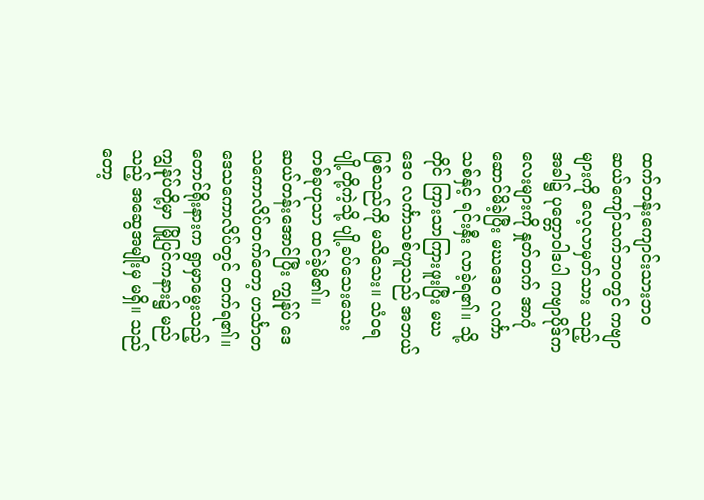ထက်တန်းကျောင်းသားဘဝ ဆယ်ကျော်သက်ဘဝတွင် ကဗျာများကို လေ့လာမှတ်သား သည့်အခါ၌ ပုတ္တောဝါဒပါ ကဗျာပိုဒ်ကလေးများကို နှုတ်တက် အာဂုံဆောင်မိခဲ့ပြီး မဃဒေဝ လင်္ကာသစ်နှင့် ရင်းနှီး လာခဲ့ရ၏။ သို့တိုင် ကြားသာကြားဖူးပြီး မဃဒေဝ လင်္ကာသစ်ဟူသည် အဘယ်ဖြစ်သည်ကို မသိသေး။ သံဝရပျို့တို့ကဲ့သို့ ပျို့ခပ်သေးသေး တစ်ခုဟုသာ ထင်ခဲ့မိ၏။
ဆယ်တန်းအောင်ပြီး ကျွန်ုပ် ဒေသကောလိပ်တက်တော့ ဟင်္သာတဒေသကောလိပ်တွင် တက်ရ၏။ တောင်ရိုးနားက ရွာမှာမွေးသည့် ကျွန်ုပ်တို့မှာ မြို့ပြင်ကနား၌ မည်သည့် အဆွေအမျိုးမှ မရှိ။ သည်တော့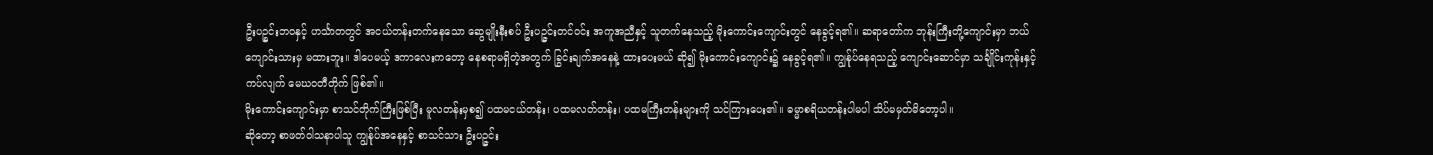ဦးပဉ္စင်းဘဝနှင့် ဟင်္သာတတွင် အငယ်တန်းတက်နေသော ဆွေမျိုးနီးစပ် ဦးပဉ္ဇင်းတင်ဝင်း အကူအညီနှင့် သူတက်နေသည့် မိုးကောင်းကျောင်းတွင် နေခွင့်ရ၏။ ဆရာတော်က ဘုန်းကြီးတို့ကျောင်းမှာ ဘယ်ကျောင်းသားမှ မထားဘူး။ ဒါပေမယ့် ဒကာလေးကတော့ နေစရာမရှိတဲ့အတွက် ခြွင်းချက်အနေနဲ့ ထားပေးမယ် ဆို၍ မိုးကောင်းကျောင်း၌ နေခွင့်ရ၏။ ကျွန်ုပ်နေရသည့် ကျောင်းဆောင်မှာ သင်္ချိုင်းကုန်းနှင့်ကပ်လျက် မေဃဝတီတိုက် ဖြစ်၏။
မိုးကောင်းကျောင်းမှာ စာသင်တိုက်ကြီးဖြစ်ပြီး မူလတန်းမှစ၍ ပထမငယ်တန်း၊ ပထမလတ်တန်း၊ ပထမကြီးတန်းများကို သင်ကြားပေး၏။ ဓမ္မာစရိယတန်းပါမပါ သိပ်မမှတ်မိတော့ပါ။
ဆိုတော့ စာဖတ်ဝါသနာပါသူ ကျွန်ုပ်အနေနှင့် စာသင်သား ဦးပဉ္ဇင်း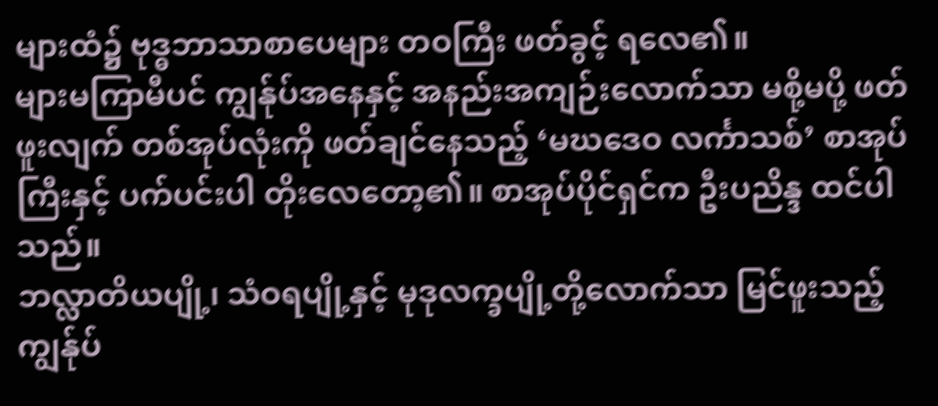များထံ၌ ဗုဒ္ဓဘာသာစာပေများ တဝကြီး ဖတ်ခွင့် ရလေ၏။
များမကြာမီပင် ကျွန်ုပ်အနေနှင့် အနည်းအကျဉ်းလောက်သာ မစို့မပို့ ဖတ်ဖူးလျက် တစ်အုပ်လုံးကို ဖတ်ချင်နေသည့် ‘မဃဒေဝ လင်္ကာသစ်’ စာအုပ်ကြီးနှင့် ပက်ပင်းပါ တိုးလေတော့၏။ စာအုပ်ပိုင်ရှင်က ဦးပညိန္ဒ ထင်ပါသည်။
ဘလ္လာတိယပျို့၊ သံဝရပျို့နှင့် မုဒုလက္ခပျို့တို့လောက်သာ မြင်ဖူးသည့် ကျွန်ုပ်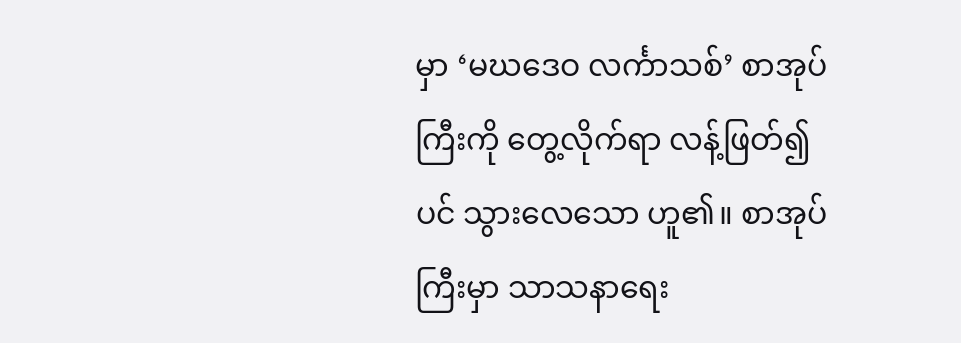မှာ ‘မဃဒေဝ လင်္ကာသစ်’ စာအုပ်ကြီးကို တွေ့လိုက်ရာ လန့်ဖြတ်၍ပင် သွားလေသော ဟူ၏။ စာအုပ်ကြီးမှာ သာသနာရေး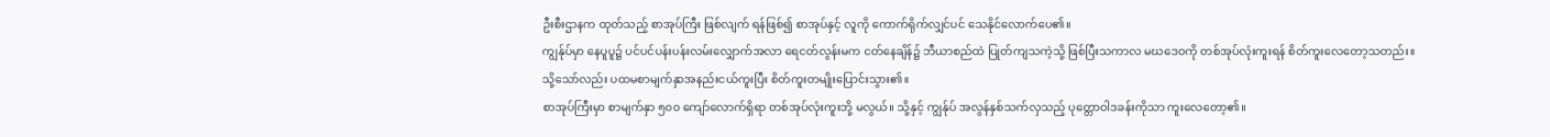ဦးစီးဌာနက ထုတ်သည့် စာအုပ်ကြီး ဖြစ်လျက် ရန်ဖြစ်၍ စာအုပ်နှင့် လူကို ကောက်ရိုက်လျှင်ပင် သေနိုင်လောက်ပေ၏။
ကျွန်ုပ်မှာ နေပူပူ၌ ပင်ပင်ပန်းပန်းလမ်းလျှောက်အလာ ရေငတ်လွန်းမက ငတ်နေချိန်၌ ဘီယာစည်ထဲ ပြုတ်ကျသကဲ့သို့ ဖြစ်ပြီးသကာလ မဃဒေဝကို တစ်အုပ်လုံးကူးရန် စိတ်ကူးလေတော့သတည်း။
သို့သော်လည်း ပထမစာမျက်နှာအနည်းငယ်ကူးပြီး စိတ်ကူးတမျိုးပြောင်းသွား၏။
စာအုပ်ကြီးမှာ စာမျက်နှာ ၅၀၀ ကျော်လောက်ရှိရာ တစ်အုပ်လုံးကူးဘို့ မလွယ်။ သို့နှင့် ကျွန်ုပ် အလွန်နှစ်သက်လှသည့် ပုတ္တောဝါဒခန်းကိုသာ ကူးလေတော့၏။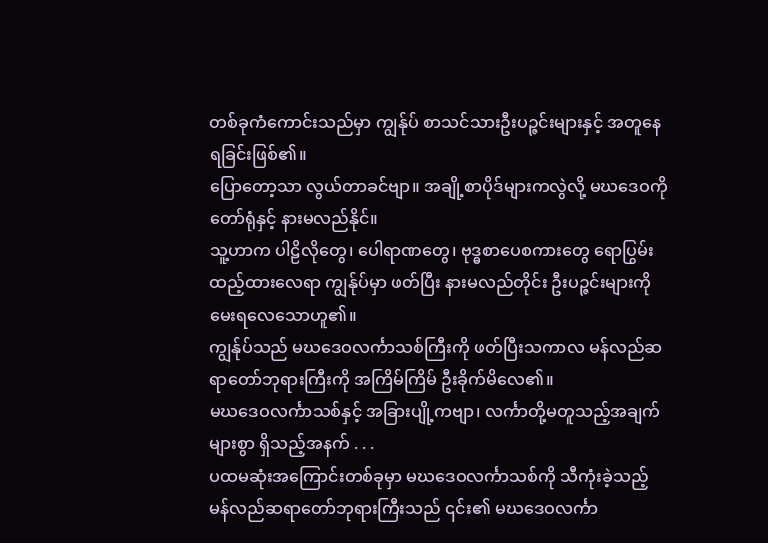တစ်ခုကံကောင်းသည်မှာ ကျွန်ုပ် စာသင်သားဦးပဉ္ဇင်းများနှင့် အတူနေရခြင်းဖြစ်၏။
ပြောတော့သာ လွယ်တာခင်ဗျာ။ အချို့စာပိုဒ်များကလွဲလို့ မဃဒေဝကို တော်ရုံနှင့် နားမလည်နိုင်။
သူ့ဟာက ပါဠိလိုတွေ၊ ပေါရာဏတွေ၊ ဗုဒ္ဓစာပေစကားတွေ ရောပြွမ်းထည့်ထားလေရာ ကျွန်ုပ်မှာ ဖတ်ပြီး နားမလည်တိုင်း ဦးပဉ္ဇင်းများကို မေးရလေသောဟူ၏။
ကျွန်ုပ်သည် မဃဒေဝလင်္ကာသစ်ကြီးကို ဖတ်ပြီးသကာလ မန်လည်ဆရာတော်ဘုရားကြီးကို အကြိမ်ကြိမ် ဦးခိုက်မိလေ၏။
မဃဒေဝလင်္ကာသစ်နှင့် အခြားပျို့ကဗျာ၊ လင်္ကာတို့မတူသည့်အချက် များစွာ ရှိသည့်အနက် . . .
ပထမဆုံးအကြောင်းတစ်ခုမှာ မဃဒေဝလင်္ကာသစ်ကို သီကုံးခဲ့သည့် မန်လည်ဆရာတော်ဘုရားကြီးသည် ၎င်း၏ မဃဒေဝလင်္ကာ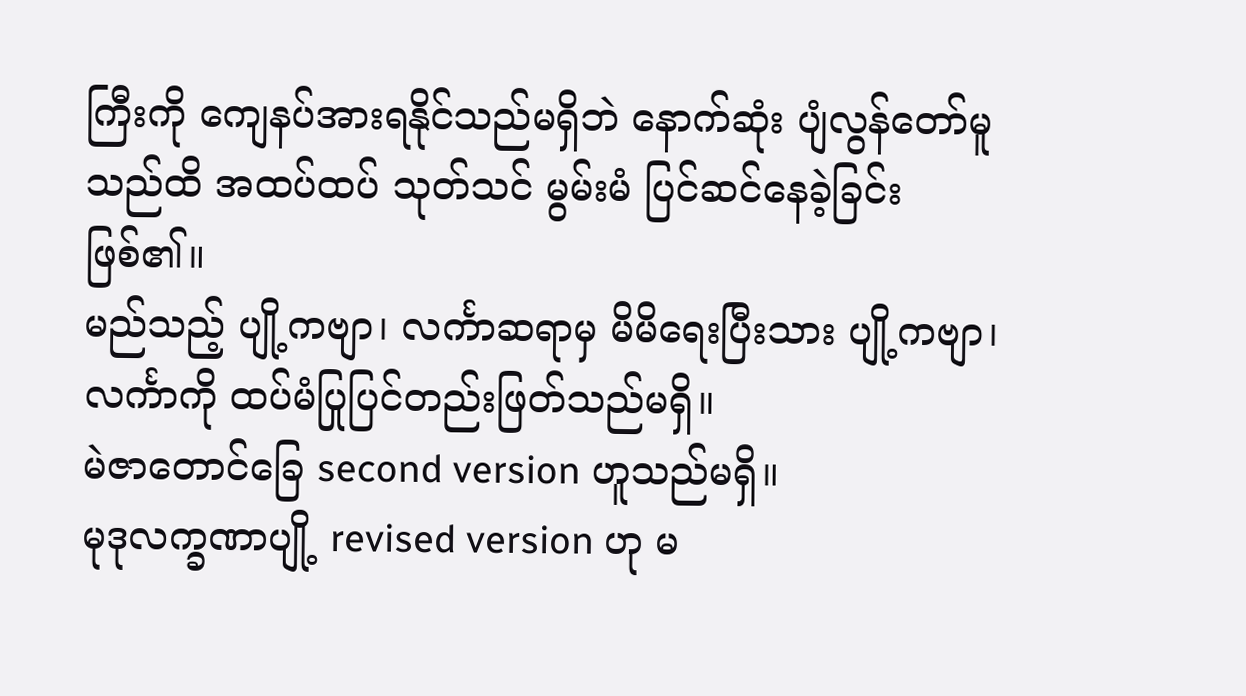ကြီးကို ကျေနပ်အားရနိုင်သည်မရှိဘဲ နောက်ဆုံး ပျံလွန်တော်မူသည်ထိ အထပ်ထပ် သုတ်သင် မွမ်းမံ ပြင်ဆင်နေခဲ့ခြင်း ဖြစ်၏။
မည်သည့် ပျို့ကဗျာ၊ လင်္ကာဆရာမှ မိမိရေးပြီးသား ပျို့ကဗျာ၊ လင်္ကာကို ထပ်မံပြုပြင်တည်းဖြတ်သည်မရှိ။
မဲဇာတောင်ခြေ second version ဟူသည်မရှိ။
မုဒုလက္ခဏာပျို့ revised version ဟု မ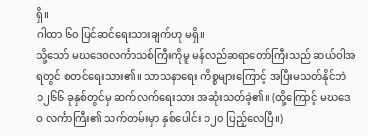ရှိ။
ဂါထာ ၆၀ ပြင်ဆင်ရေးသားချက်ဟု မရှိ။
သို့သော် မဃဒေဝလင်္ကာသစ်ကြီးကိုမူ မန်လည်ဆရာတော်ကြီးသည် ဆယ်ဝါအရတွင် စတင်ရေးသား၏။ သာသနာရေး ကိစ္စများကြောင့် အပြီးမသတ်နိုင်ဘဲ ၁၂၆၆ ခုနှစ်တွင်မှ ဆက်လက်ရေးသား အဆုံးသတ်ခဲ့၏။ (ထို့ကြောင့် မဃဒေဝ လင်္ကာကြီး၏ သက်တမ်းမှာ နှစ်ပေါင်း ၁၂၀ ပြည့်လေပြီ။)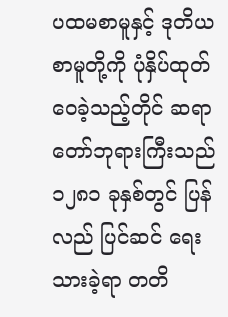ပထမစာမူနှင့် ဒုတိယစာမူတို့ကို ပုံနှိပ်ထုတ်ဝေခဲ့သည့်တိုင် ဆရာတော်ဘုရားကြီးသည် ၁၂၈၁ ခုနှစ်တွင် ပြန်လည် ပြင်ဆင် ရေးသားခဲ့ရာ တတိ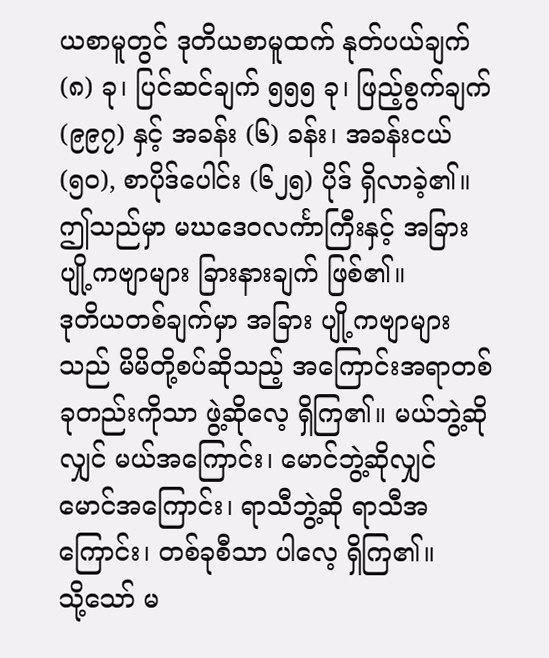ယစာမူတွင် ဒုတိယစာမူထက် နုတ်ပယ်ချက် (၈) ခု၊ ပြင်ဆင်ချက် ၅၅၅ ခု၊ ဖြည့်စွက်ချက် (၉၉၇) နှင့် အခန်း (၆) ခန်း၊ အခန်းငယ် (၅၀), စာပိုဒ်ပေါင်း (၆၂၅) ပိုဒ် ရှိလာခဲ့၏။
ဤသည်မှာ မဃဒေဝလင်္ကာကြီးနှင့် အခြား ပျို့ကဗျာများ ခြားနားချက် ဖြစ်၏။
ဒုတိယတစ်ချက်မှာ အခြား ပျို့ကဗျာများသည် မိမိတို့စပ်ဆိုသည့် အကြောင်းအရာတစ်ခုတည်းကိုသာ ဖွဲ့ဆိုလေ့ ရှိကြ၏။ မယ်ဘွဲ့ဆိုလျှင် မယ်အကြောင်း၊ မောင်ဘွဲ့ဆိုလျှင် မောင်အကြောင်း၊ ရာသီဘွဲ့ဆို ရာသီအကြောင်း၊ တစ်ခုစီသာ ပါလေ့ ရှိကြ၏။
သို့သော် မ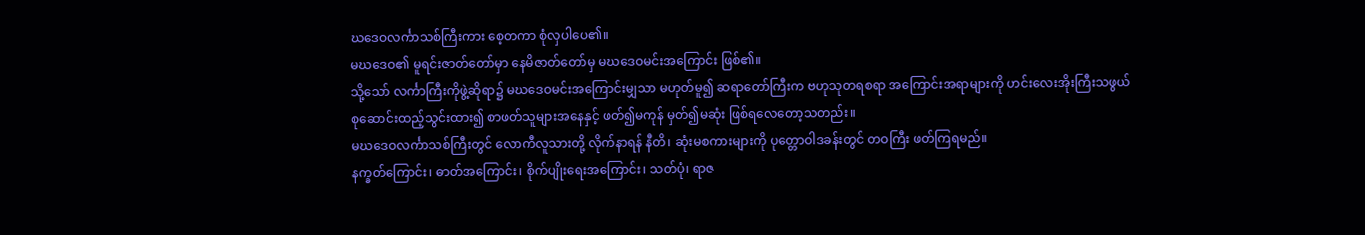ဃဒေဝလင်္ကာသစ်ကြီးကား စေ့တကာ စုံလှပါပေ၏။
မဃဒေဝ၏ မူရင်းဇာတ်တော်မှာ နေမိဇာတ်တော်မှ မဃဒေဝမင်းအကြောင်း ဖြစ်၏။
သို့သော် လင်္ကာကြီးကိုဖွဲ့ဆိုရာ၌ မဃဒေဝမင်းအကြောင်းမျှသာ မဟုတ်မူ၍ ဆရာတော်ကြီးက ဗဟုသုတရစရာ အကြောင်းအရာများကို ဟင်းလေးအိုးကြီးသဖွယ် စုဆောင်းထည့်သွင်းထား၍ စာဖတ်သူများအနေနှင့် ဖတ်၍မကုန် မှတ်၍မဆုံး ဖြစ်ရလေတော့သတည်း။
မဃဒေဝလင်္ကာသစ်ကြီးတွင် လောကီလူသားတို့ လိုက်နာရန် နီတိ၊ ဆုံးမစကားများကို ပုတ္တောဝါဒခန်းတွင် တဝကြီး ဖတ်ကြရမည်။
နက္ခတ်ကြောင်း၊ ဓာတ်အကြောင်း၊ စိုက်ပျိုးရေးအကြောင်း၊ သတ်ပုံ၊ ရာဇ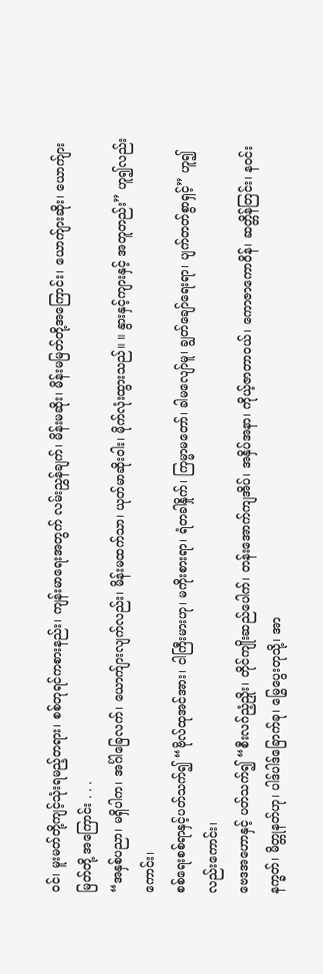ဝင်၊ မူးမတ်တို့ကျင့်သုံးရမည့်တရား၊ စစ်တုရင်ကစားနည်း၊ ကျန်းမာရေးအတွက် လမ်းညွှန်ချက်၊ မိန်းမဆိုး၊ မိန်းမမြတ်တို့အကြောင်း၊ ယောက်ျားဆိုး၊ ယောက်ျားမြတ်တို့ အကြောင်း . . .
“အနှစ်ပညာ၊ မရှိပါက၊ အင်္ဂါခြေလက်၊ ယောက်ျားလျက်လည်း၊ မိန်းမထက်သာ၊ ယုတ်မာဆိုးဝါး၊ မိုက်လုံးထွားသည်။ ။ နွားနှင့်ကျားနှင့် အတူတည်း” ဟူ၍လည်းကောင်း၊
စစ်ရေးစစ်ရာနှင့်ပတ်သက်၍ “ဗိုလ်ထုအင်အား၊ ငါကြီးမားဟု၊ မကိုးစားရာ၊ ရံတခါနှိုက်၊ ကြမ္မာမတော်၊ ခါမလျော်မူ၊ ချွတ်ချော်ရေးရာ၊ ပျက်တတ်စွာရှင့်” ဟူ၍လည်းကောင်း၊
ဗေဒအဟောနှင့် ပတ်သက်၍ “စီးလဂ်ညံ့ညှိုး၊ တိုင်ကျိုးဆည်ပေါက်၊ တန်းအောက်ကျအိပ်၊ အနှိပ်အနာ၊ ကိုယ့်ဇာတာဝယ်၊ ကောဇာကောဝိန်၊ ဆတ္တိန်တြင်း၊ နဝင်း နက္ခတ်၊ မိတ္တုနတ်ဟု၊ ပါဒ်ပါဒ်ခြောက်ခု၊ မြွေပွေးတုသို့၊ အာ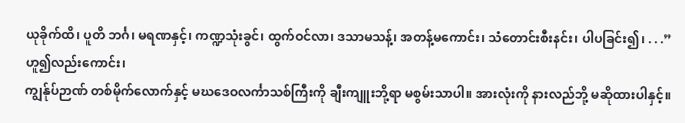ယုခိုက်ထိ၊ ပူတိ ဘင်္ဂ၊ မရဏနှင့်၊ ကဏ္ဍသုံးခွင်၊ ထွက်ဝင်လာ၊ ဒသာမသန့်၊ အတန့်မကောင်း၊ သံတောင်းစီးနင်း၊ ပါပခြင်း၍၊ . . .” ဟူ၍လည်းကောင်း၊
ကျွန်ုပ်ဉာဏ် တစ်မိုက်လောက်နှင့် မဃဒေဝလင်္ကာသစ်ကြီးကို ချီးကျူးဘို့ရာ မစွမ်းသာပါ။ အားလုံးကို နားလည်ဘို့ မဆိုထားပါနှင့်။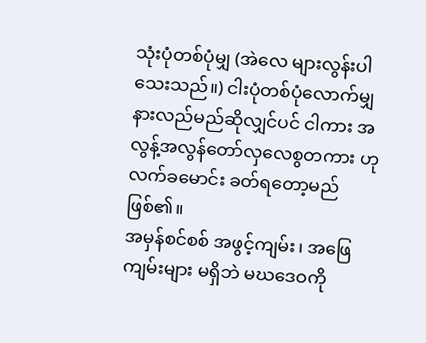သုံးပုံတစ်ပုံမျှ (အဲလေ များလွန်းပါသေးသည်။) ငါးပုံတစ်ပုံလောက်မျှ နားလည်မည်ဆိုလျှင်ပင် ငါကား အလွန့်အလွန်တော်လှလေစွတကား ဟု လက်ခမောင်း ခတ်ရတော့မည် ဖြစ်၏။
အမှန်စင်စစ် အဖွင့်ကျမ်း၊ အဖြေကျမ်းများ မရှိဘဲ မဃဒေဝကို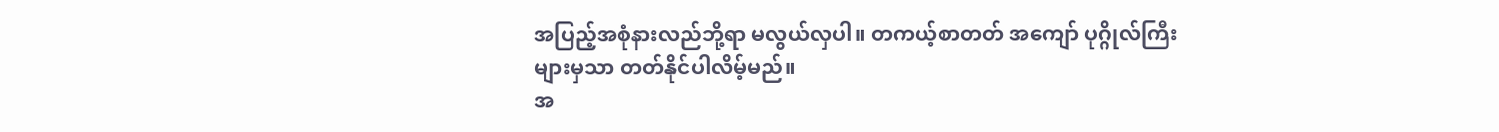အပြည့်အစုံနားလည်ဘို့ရာ မလွယ်လှပါ။ တကယ့်စာတတ် အကျော် ပုဂ္ဂိုလ်ကြီးများမှသာ တတ်နိုင်ပါလိမ့်မည်။
အ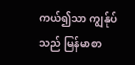ကယ်၍သာ ကျွန်ုပ်သည် မြန်မာစာ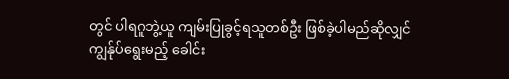တွင် ပါရဂူဘွဲ့ယူ ကျမ်းပြုခွင့်ရသူတစ်ဦး ဖြစ်ခဲ့ပါမည်ဆိုလျှင် ကျွန်ုပ်ရွေးမည့် ခေါင်း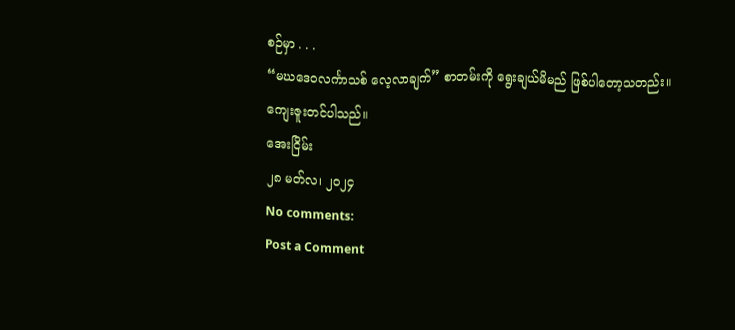စဉ်မှာ . . .
“မဃဒေဝလင်္ကာသစ် လေ့လာချက်” စာတမ်းကို ရွေးချယ်မိမည် ဖြစ်ပါတော့သတည်း။
ကျေးဇူးတင်ပါသည်။
အေးငြိမ်း
၂၈ မတ်လ၊ ၂၀၂၄
No comments:
Post a Comment